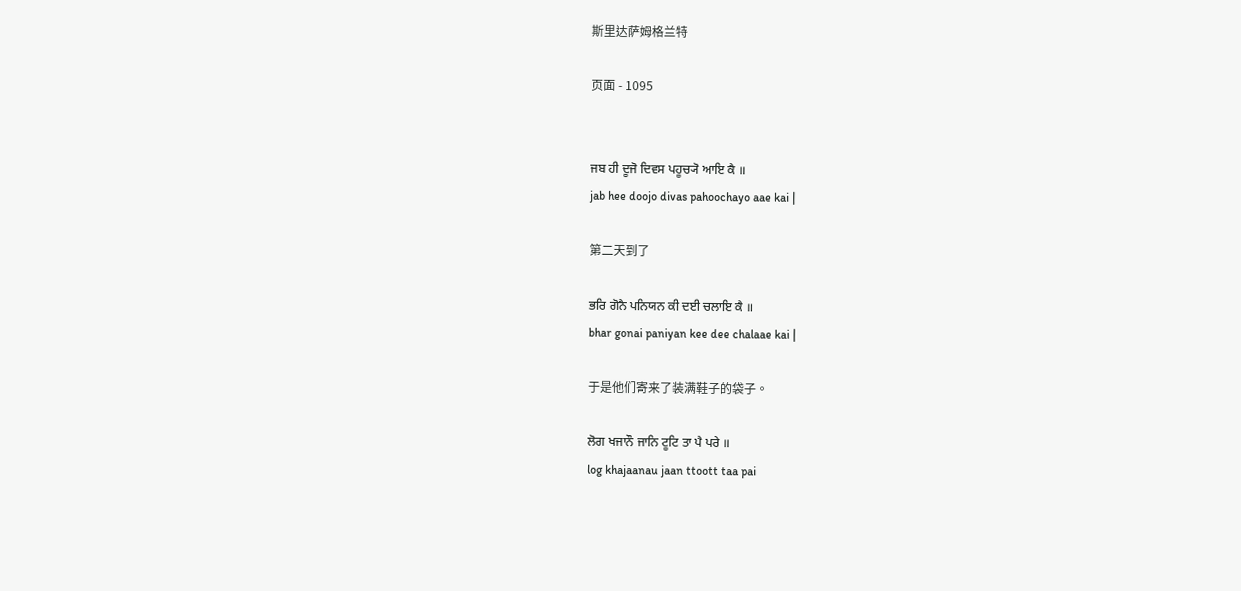斯里达萨姆格兰特

页面 - 1095


ਜਬ ਹੀ ਦੂਜੋ ਦਿਵਸ ਪਹੂਚ੍ਯੋ ਆਇ ਕੈ ॥
jab hee doojo divas pahoochayo aae kai |

第二天到了

ਭਰਿ ਗੋਨੈ ਪਨਿਯਨ ਕੀ ਦਈ ਚਲਾਇ ਕੈ ॥
bhar gonai paniyan kee dee chalaae kai |

于是他们寄来了装满鞋子的袋子。

ਲੋਗ ਖਜਾਨੌ ਜਾਨਿ ਟੂਟਿ ਤਾ ਪੈ ਪਰੇ ॥
log khajaanau jaan ttoott taa pai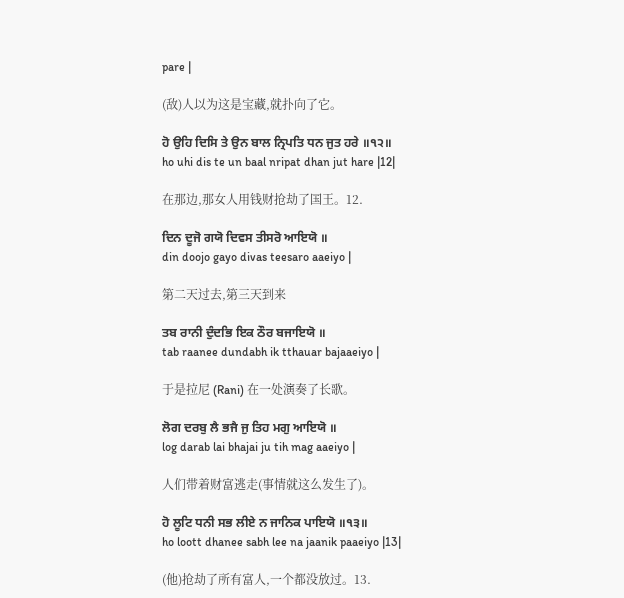pare |

(敌)人以为这是宝藏,就扑向了它。

ਹੋ ਉਹਿ ਦਿਸਿ ਤੇ ਉਨ ਬਾਲ ਨ੍ਰਿਪਤਿ ਧਨ ਜੁਤ ਹਰੇ ॥੧੨॥
ho uhi dis te un baal nripat dhan jut hare |12|

在那边,那女人用钱财抢劫了国王。12.

ਦਿਨ ਦੂਜੋ ਗਯੋ ਦਿਵਸ ਤੀਸਰੋ ਆਇਯੋ ॥
din doojo gayo divas teesaro aaeiyo |

第二天过去,第三天到来

ਤਬ ਰਾਨੀ ਦੁੰਦਭਿ ਇਕ ਠੌਰ ਬਜਾਇਯੋ ॥
tab raanee dundabh ik tthauar bajaaeiyo |

于是拉尼 (Rani) 在一处演奏了长歌。

ਲੋਗ ਦਰਬੁ ਲੈ ਭਜੈ ਜੁ ਤਿਹ ਮਗੁ ਆਇਯੋ ॥
log darab lai bhajai ju tih mag aaeiyo |

人们带着财富逃走(事情就这么发生了)。

ਹੋ ਲੂਟਿ ਧਨੀ ਸਭ ਲੀਏ ਨ ਜਾਨਿਕ ਪਾਇਯੋ ॥੧੩॥
ho loott dhanee sabh lee na jaanik paaeiyo |13|

(他)抢劫了所有富人,一个都没放过。13.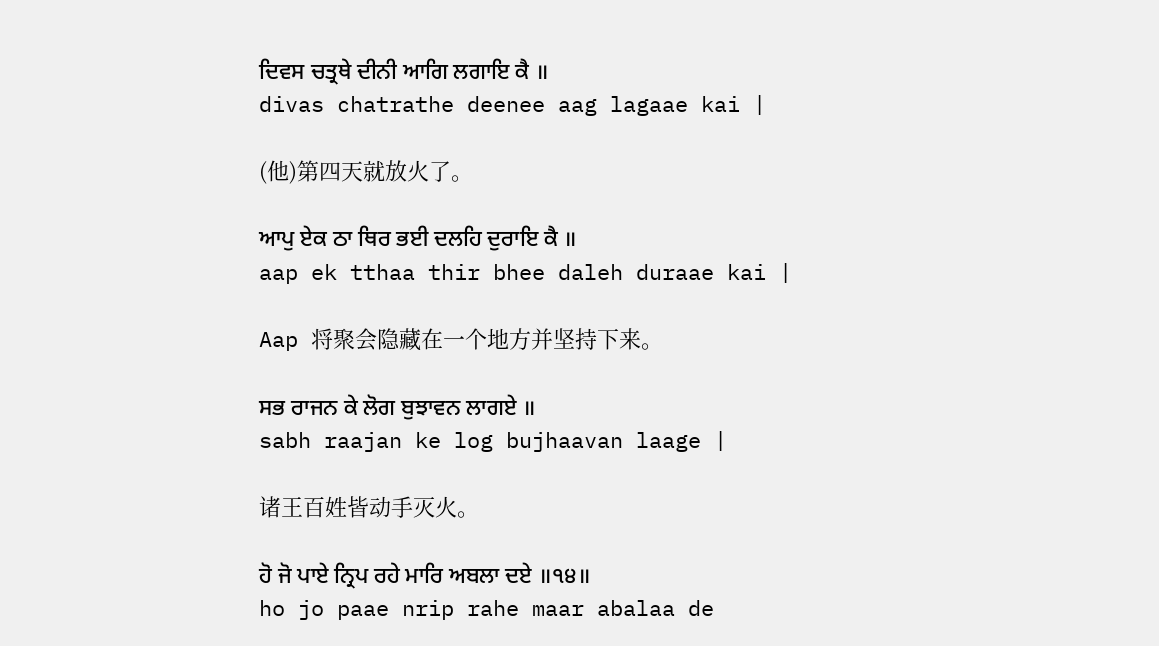ਦਿਵਸ ਚਤ੍ਰਥੇ ਦੀਨੀ ਆਗਿ ਲਗਾਇ ਕੈ ॥
divas chatrathe deenee aag lagaae kai |

(他)第四天就放火了。

ਆਪੁ ਏਕ ਠਾ ਥਿਰ ਭਈ ਦਲਹਿ ਦੁਰਾਇ ਕੈ ॥
aap ek tthaa thir bhee daleh duraae kai |

Aap 将聚会隐藏在一个地方并坚持下来。

ਸਭ ਰਾਜਨ ਕੇ ਲੋਗ ਬੁਝਾਵਨ ਲਾਗਏ ॥
sabh raajan ke log bujhaavan laage |

诸王百姓皆动手灭火。

ਹੋ ਜੋ ਪਾਏ ਨ੍ਰਿਪ ਰਹੇ ਮਾਰਿ ਅਬਲਾ ਦਏ ॥੧੪॥
ho jo paae nrip rahe maar abalaa de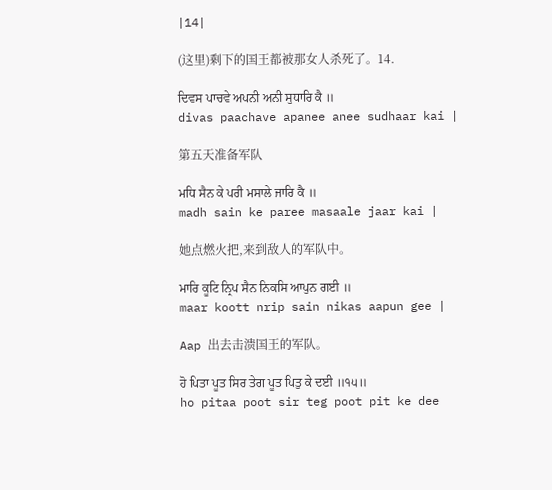|14|

(这里)剩下的国王都被那女人杀死了。14.

ਦਿਵਸ ਪਾਚਵੇ ਅਪਨੀ ਅਨੀ ਸੁਧਾਰਿ ਕੈ ॥
divas paachave apanee anee sudhaar kai |

第五天准备军队

ਮਧਿ ਸੈਨ ਕੇ ਪਰੀ ਮਸਾਲੇ ਜਾਰਿ ਕੈ ॥
madh sain ke paree masaale jaar kai |

她点燃火把,来到敌人的军队中。

ਮਾਰਿ ਕੂਟਿ ਨ੍ਰਿਪ ਸੈਨ ਨਿਕਸਿ ਆਪੁਨ ਗਈ ॥
maar koott nrip sain nikas aapun gee |

Aap 出去击溃国王的军队。

ਹੋ ਪਿਤਾ ਪੂਤ ਸਿਰ ਤੇਗ ਪੂਤ ਪਿਤੁ ਕੇ ਦਈ ॥੧੫॥
ho pitaa poot sir teg poot pit ke dee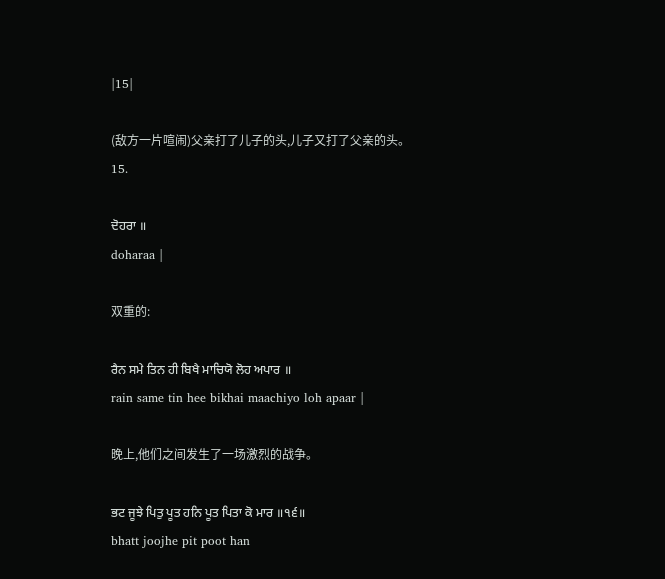|15|

(敌方一片喧闹)父亲打了儿子的头,儿子又打了父亲的头。15.

ਦੋਹਰਾ ॥
doharaa |

双重的:

ਰੈਨ ਸਮੇ ਤਿਨ ਹੀ ਬਿਖੈ ਮਾਚਿਯੋ ਲੋਹ ਅਪਾਰ ॥
rain same tin hee bikhai maachiyo loh apaar |

晚上,他们之间发生了一场激烈的战争。

ਭਟ ਜੂਝੇ ਪਿਤੁ ਪੂਤ ਹਨਿ ਪੂਤ ਪਿਤਾ ਕੋ ਮਾਰ ॥੧੬॥
bhatt joojhe pit poot han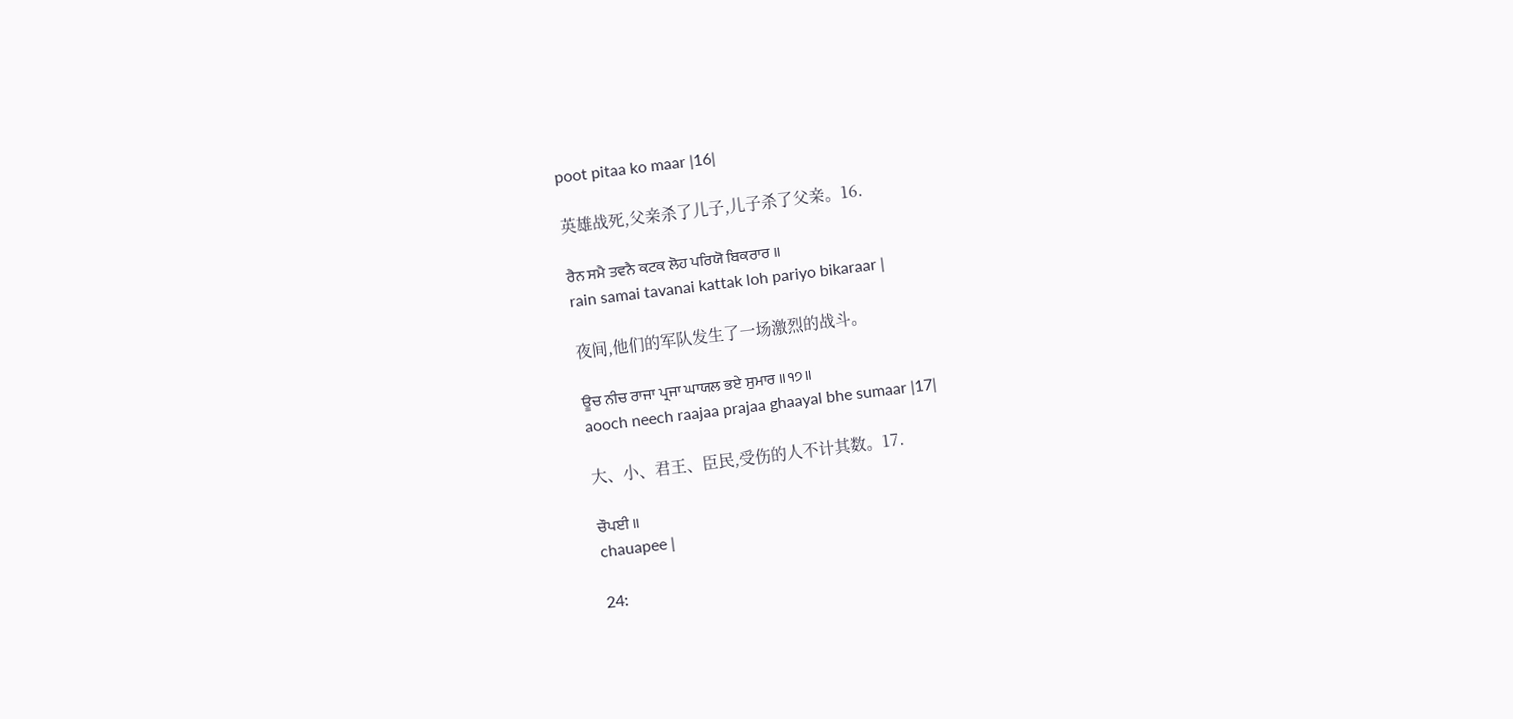poot pitaa ko maar |16|

英雄战死,父亲杀了儿子,儿子杀了父亲。16.

ਰੈਨ ਸਮੈ ਤਵਨੈ ਕਟਕ ਲੋਹ ਪਰਿਯੋ ਬਿਕਰਾਰ ॥
rain samai tavanai kattak loh pariyo bikaraar |

夜间,他们的军队发生了一场激烈的战斗。

ਊਚ ਨੀਚ ਰਾਜਾ ਪ੍ਰਜਾ ਘਾਯਲ ਭਏ ਸੁਮਾਰ ॥੧੭॥
aooch neech raajaa prajaa ghaayal bhe sumaar |17|

大、小、君王、臣民,受伤的人不计其数。17.

ਚੌਪਈ ॥
chauapee |

24: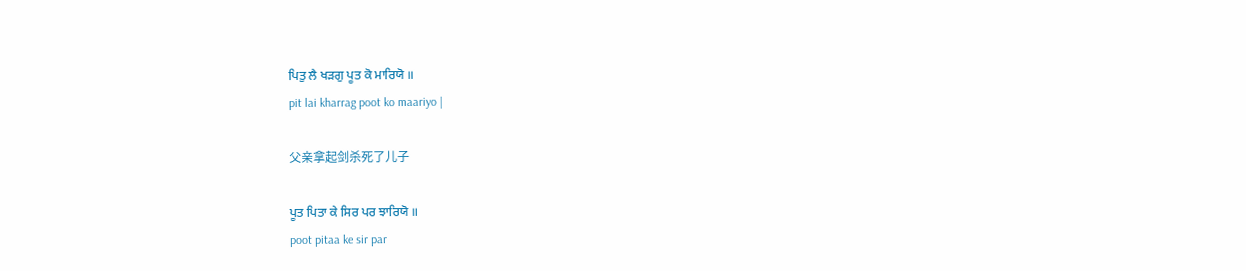ਪਿਤੁ ਲੈ ਖੜਗੁ ਪੂਤ ਕੋ ਮਾਰਿਯੋ ॥
pit lai kharrag poot ko maariyo |

父亲拿起剑杀死了儿子

ਪੂਤ ਪਿਤਾ ਕੇ ਸਿਰ ਪਰ ਝਾਰਿਯੋ ॥
poot pitaa ke sir par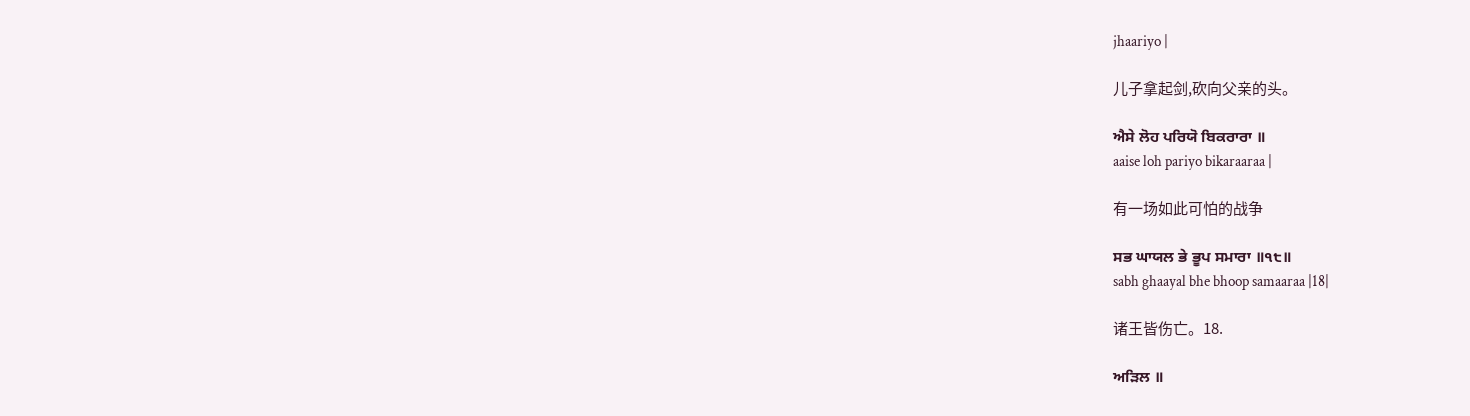jhaariyo |

儿子拿起剑,砍向父亲的头。

ਐਸੇ ਲੋਹ ਪਰਿਯੋ ਬਿਕਰਾਰਾ ॥
aaise loh pariyo bikaraaraa |

有一场如此可怕的战争

ਸਭ ਘਾਯਲ ਭੇ ਭੂਪ ਸਮਾਰਾ ॥੧੮॥
sabh ghaayal bhe bhoop samaaraa |18|

诸王皆伤亡。18.

ਅੜਿਲ ॥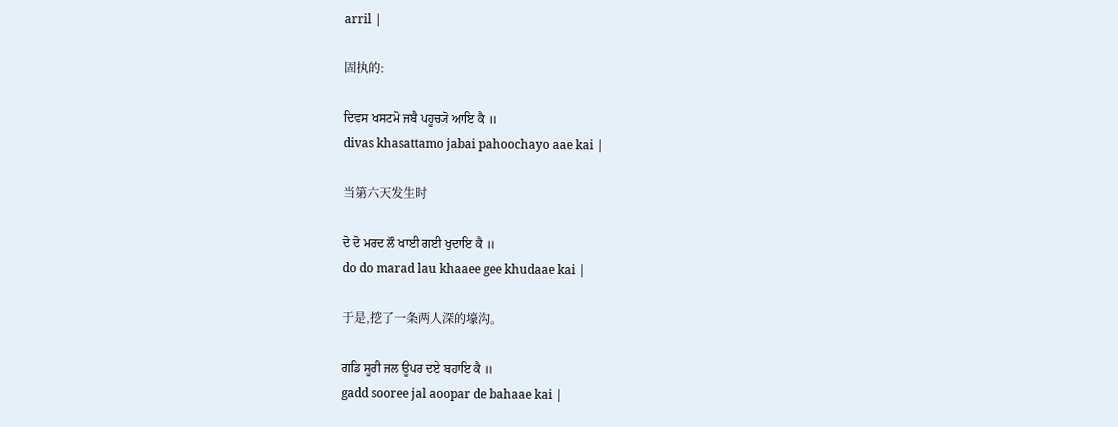arril |

固执的:

ਦਿਵਸ ਖਸਟਮੋ ਜਬੈ ਪਹੂਚ੍ਯੋ ਆਇ ਕੈ ॥
divas khasattamo jabai pahoochayo aae kai |

当第六天发生时

ਦੋ ਦੋ ਮਰਦ ਲੌ ਖਾਈ ਗਈ ਖੁਦਾਇ ਕੈ ॥
do do marad lau khaaee gee khudaae kai |

于是,挖了一条两人深的壕沟。

ਗਡਿ ਸੂਰੀ ਜਲ ਊਪਰ ਦਏ ਬਹਾਇ ਕੈ ॥
gadd sooree jal aoopar de bahaae kai |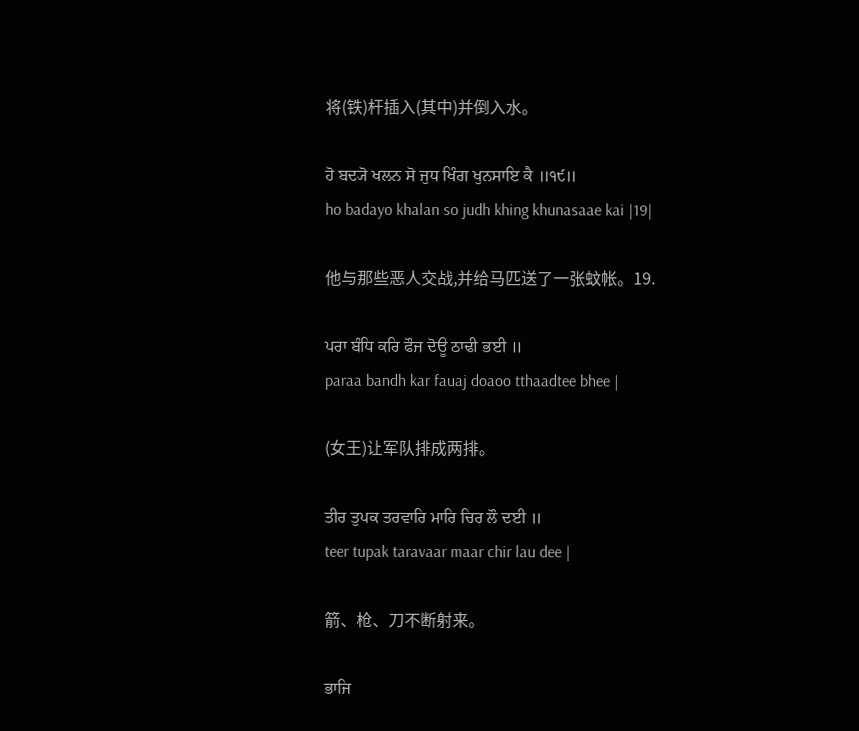将(铁)杆插入(其中)并倒入水。

ਹੋ ਬਦ੍ਯੋ ਖਲਨ ਸੋ ਜੁਧ ਖਿੰਗ ਖੁਨਸਾਇ ਕੈ ॥੧੯॥
ho badayo khalan so judh khing khunasaae kai |19|

他与那些恶人交战,并给马匹送了一张蚊帐。19.

ਪਰਾ ਬੰਧਿ ਕਰਿ ਫੌਜ ਦੋਊ ਠਾਢੀ ਭਈ ॥
paraa bandh kar fauaj doaoo tthaadtee bhee |

(女王)让军队排成两排。

ਤੀਰ ਤੁਪਕ ਤਰਵਾਰਿ ਮਾਰਿ ਚਿਰ ਲੌ ਦਈ ॥
teer tupak taravaar maar chir lau dee |

箭、枪、刀不断射来。

ਭਾਜਿ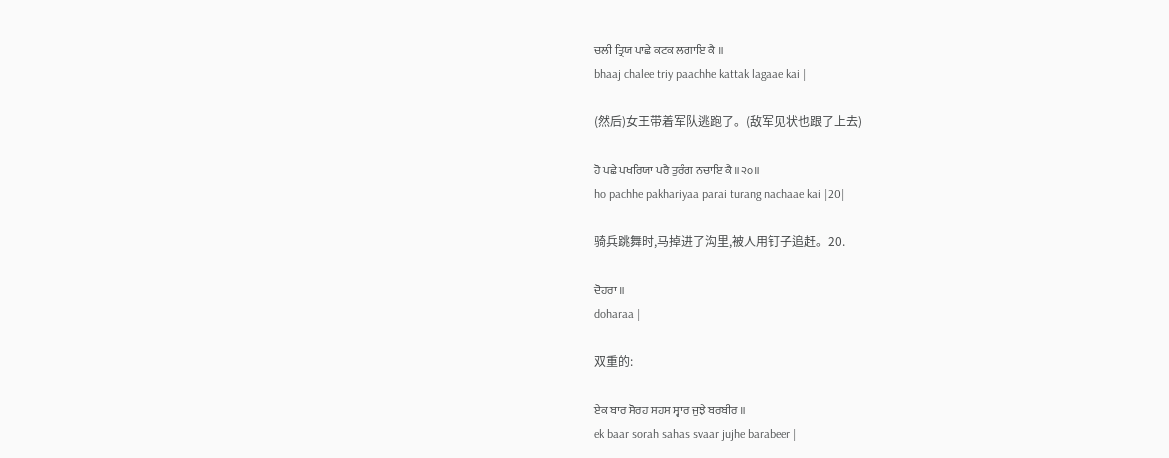ਚਲੀ ਤ੍ਰਿਯ ਪਾਛੇ ਕਟਕ ਲਗਾਇ ਕੈ ॥
bhaaj chalee triy paachhe kattak lagaae kai |

(然后)女王带着军队逃跑了。(敌军见状也跟了上去)

ਹੋ ਪਛੇ ਪਖਰਿਯਾ ਪਰੈ ਤੁਰੰਗ ਨਚਾਇ ਕੈ ॥੨੦॥
ho pachhe pakhariyaa parai turang nachaae kai |20|

骑兵跳舞时,马掉进了沟里,被人用钉子追赶。20.

ਦੋਹਰਾ ॥
doharaa |

双重的:

ਏਕ ਬਾਰ ਸੋਰਹ ਸਹਸ ਸ੍ਵਾਰ ਜੁਝੇ ਬਰਬੀਰ ॥
ek baar sorah sahas svaar jujhe barabeer |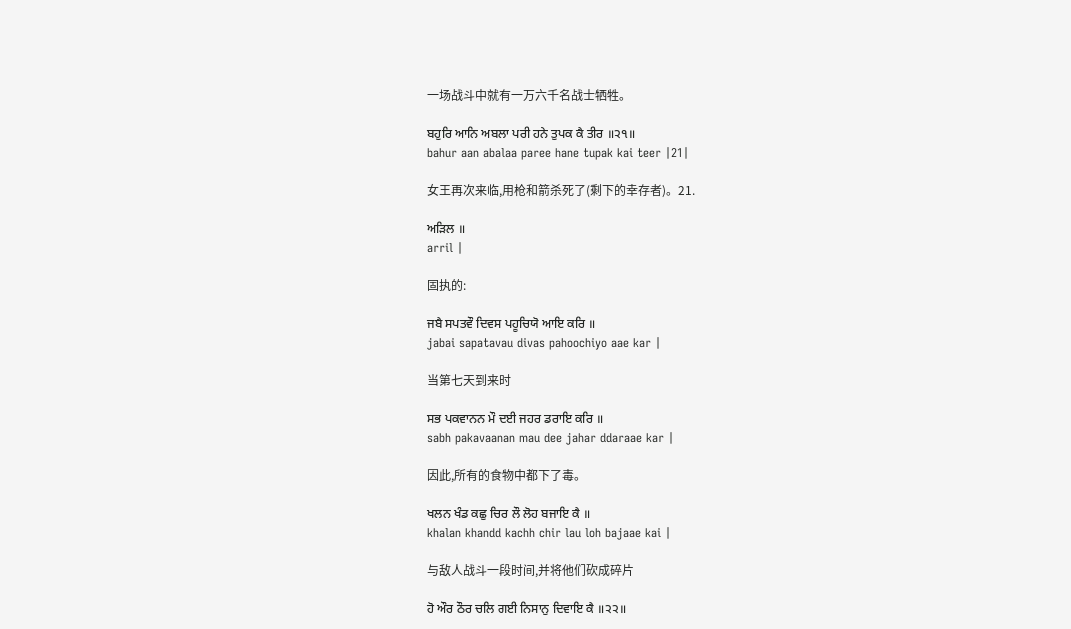一场战斗中就有一万六千名战士牺牲。

ਬਹੁਰਿ ਆਨਿ ਅਬਲਾ ਪਰੀ ਹਨੇ ਤੁਪਕ ਕੈ ਤੀਰ ॥੨੧॥
bahur aan abalaa paree hane tupak kai teer |21|

女王再次来临,用枪和箭杀死了(剩下的幸存者)。21.

ਅੜਿਲ ॥
arril |

固执的:

ਜਬੈ ਸਪਤਵੌ ਦਿਵਸ ਪਹੂਚਿਯੋ ਆਇ ਕਰਿ ॥
jabai sapatavau divas pahoochiyo aae kar |

当第七天到来时

ਸਭ ਪਕਵਾਨਨ ਮੌ ਦਈ ਜਹਰ ਡਰਾਇ ਕਰਿ ॥
sabh pakavaanan mau dee jahar ddaraae kar |

因此,所有的食物中都下了毒。

ਖਲਨ ਖੰਡ ਕਛੁ ਚਿਰ ਲੌ ਲੋਹ ਬਜਾਇ ਕੈ ॥
khalan khandd kachh chir lau loh bajaae kai |

与敌人战斗一段时间,并将他们砍成碎片

ਹੋ ਔਰ ਠੌਰ ਚਲਿ ਗਈ ਨਿਸਾਨੁ ਦਿਵਾਇ ਕੈ ॥੨੨॥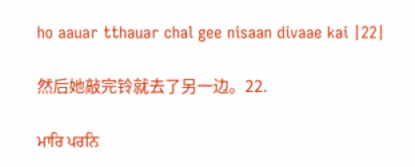ho aauar tthauar chal gee nisaan divaae kai |22|

然后她敲完铃就去了另一边。22.

ਮਾਰਿ ਪਰਨਿ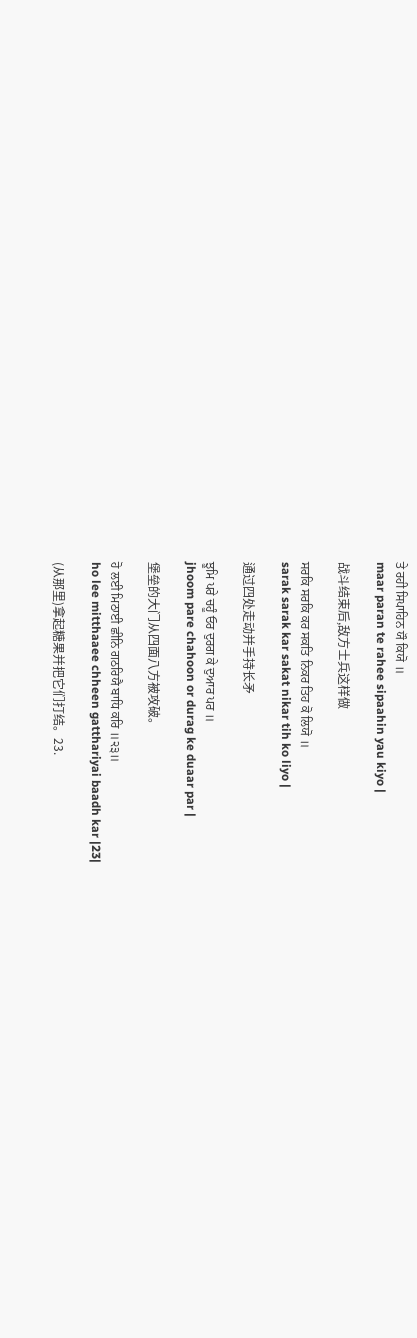ਤੇ ਰਹੀ ਸਿਪਾਹਿਨ ਯੌ ਕਿਯੋ ॥
maar paran te rahee sipaahin yau kiyo |

战斗结束后,敌方士兵这样做

ਸਰਕਿ ਸਰਕਿ ਕਰ ਸਕਤਿ ਨਿਕਰ ਤਿਹ ਕੋ ਲਿਯੋ ॥
sarak sarak kar sakat nikar tih ko liyo |

通过四处走动并手持长矛

ਝੂਮਿ ਪਰੇ ਚਹੂੰ ਓਰ ਦੁਰਗ ਕੇ ਦੁਆਰ ਪਰ ॥
jhoom pare chahoon or durag ke duaar par |

堡垒的大门从四面八方被攻破。

ਹੋ ਲਈ ਮਿਠਾਈ ਛੀਨਿ ਗਠਰਿਯੈ ਬਾਧਿ ਕਰਿ ॥੨੩॥
ho lee mitthaaee chheen gatthariyai baadh kar |23|

(从那里)拿起糖果并把它们打结。23.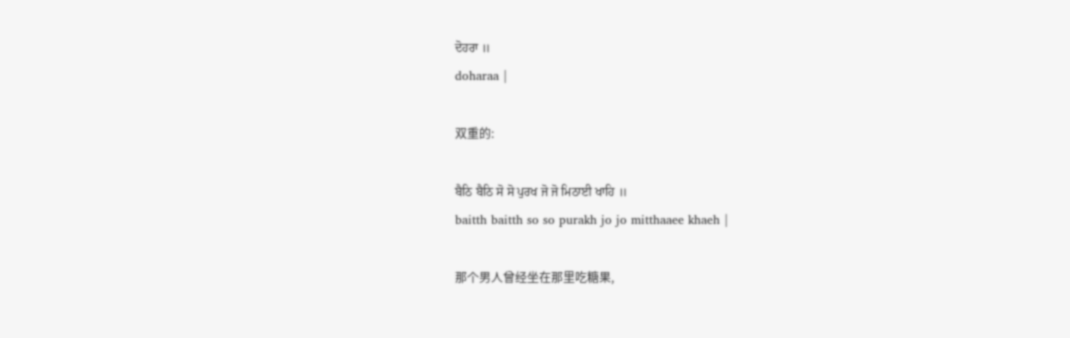ਦੋਹਰਾ ॥
doharaa |

双重的:

ਬੈਠਿ ਬੈਠਿ ਸੋ ਸੋ ਪੁਰਖ ਜੋ ਜੋ ਮਿਠਾਈ ਖਾਹਿ ॥
baitth baitth so so purakh jo jo mitthaaee khaeh |

那个男人曾经坐在那里吃糖果,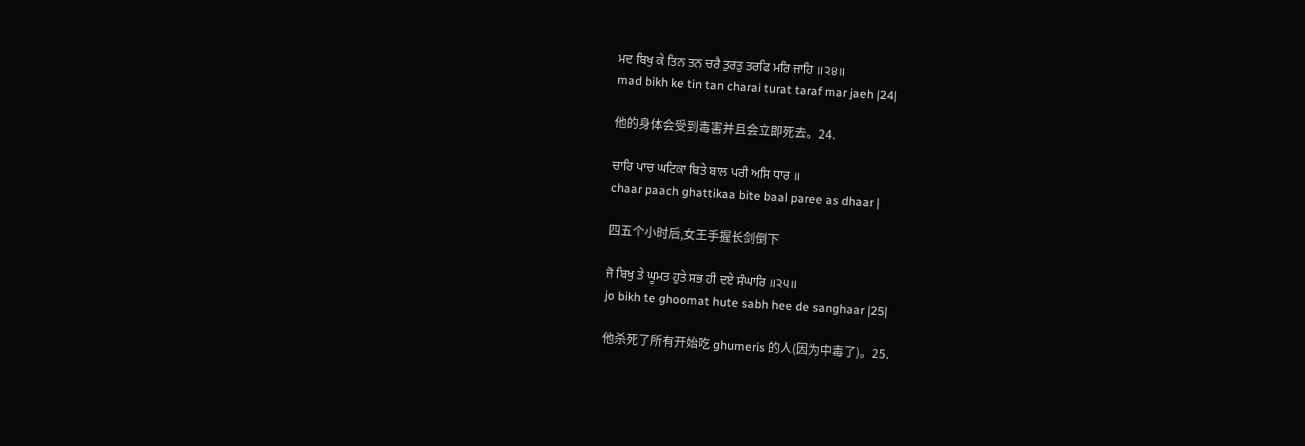ਮਦ ਬਿਖੁ ਕੇ ਤਿਨ ਤਨ ਚਰੈ ਤੁਰਤੁ ਤਰਫਿ ਮਰਿ ਜਾਹਿ ॥੨੪॥
mad bikh ke tin tan charai turat taraf mar jaeh |24|

他的身体会受到毒害并且会立即死去。24.

ਚਾਰਿ ਪਾਚ ਘਟਿਕਾ ਬਿਤੇ ਬਾਲ ਪਰੀ ਅਸਿ ਧਾਰ ॥
chaar paach ghattikaa bite baal paree as dhaar |

四五个小时后,女王手握长剑倒下

ਜੋ ਬਿਖੁ ਤੇ ਘੂਮਤ ਹੁਤੇ ਸਭ ਹੀ ਦਏ ਸੰਘਾਰਿ ॥੨੫॥
jo bikh te ghoomat hute sabh hee de sanghaar |25|

他杀死了所有开始吃 ghumeris 的人(因为中毒了)。25.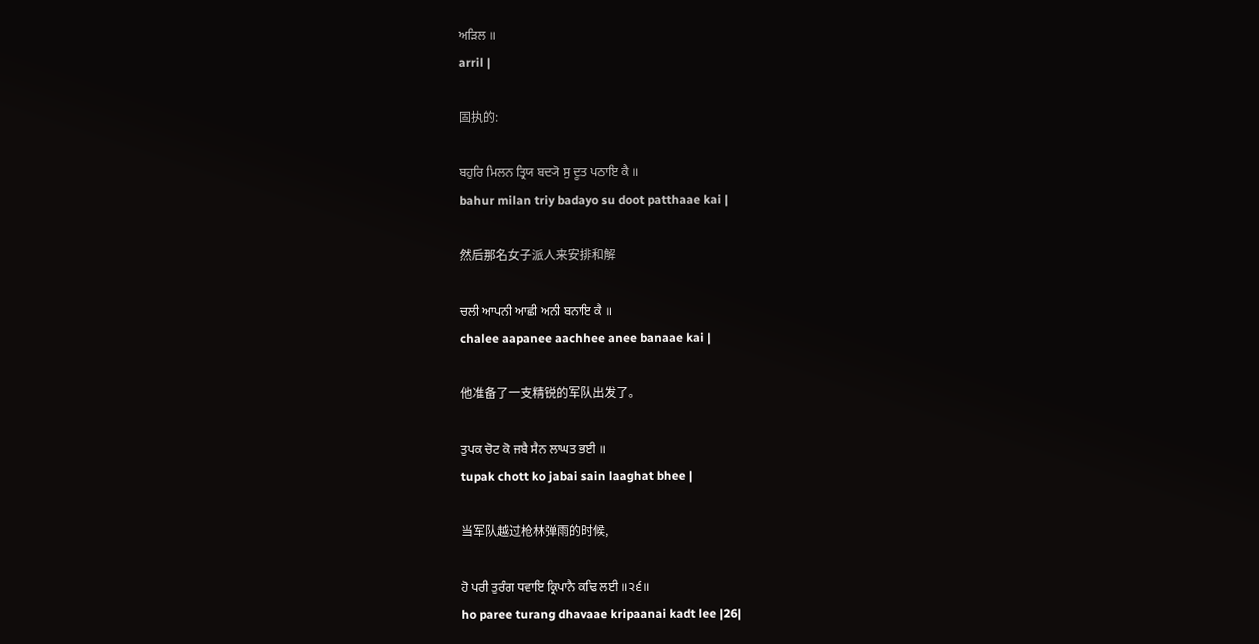ਅੜਿਲ ॥
arril |

固执的:

ਬਹੁਰਿ ਮਿਲਨ ਤ੍ਰਿਯ ਬਦ੍ਯੋ ਸੁ ਦੂਤ ਪਠਾਇ ਕੈ ॥
bahur milan triy badayo su doot patthaae kai |

然后那名女子派人来安排和解

ਚਲੀ ਆਪਨੀ ਆਛੀ ਅਨੀ ਬਨਾਇ ਕੈ ॥
chalee aapanee aachhee anee banaae kai |

他准备了一支精锐的军队出发了。

ਤੁਪਕ ਚੋਟ ਕੋ ਜਬੈ ਸੈਨ ਲਾਘਤ ਭਈ ॥
tupak chott ko jabai sain laaghat bhee |

当军队越过枪林弹雨的时候,

ਹੋ ਪਰੀ ਤੁਰੰਗ ਧਵਾਇ ਕ੍ਰਿਪਾਨੈ ਕਢਿ ਲਈ ॥੨੬॥
ho paree turang dhavaae kripaanai kadt lee |26|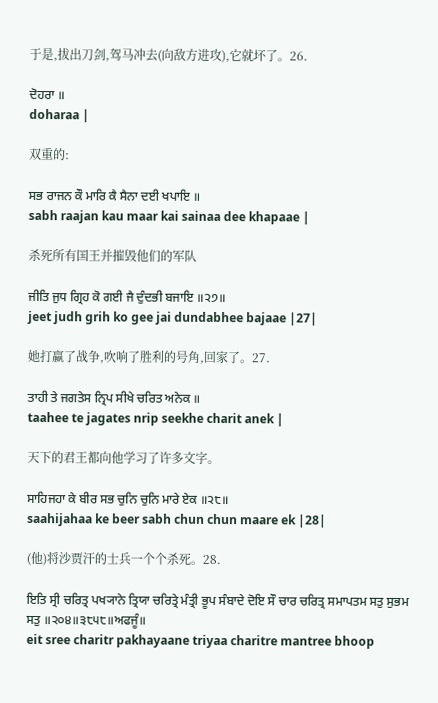于是,拔出刀剑,驾马冲去(向敌方进攻),它就坏了。26.

ਦੋਹਰਾ ॥
doharaa |

双重的:

ਸਭ ਰਾਜਨ ਕੌ ਮਾਰਿ ਕੈ ਸੈਨਾ ਦਈ ਖਪਾਇ ॥
sabh raajan kau maar kai sainaa dee khapaae |

杀死所有国王并摧毁他们的军队

ਜੀਤਿ ਜੁਧ ਗ੍ਰਿਹ ਕੋ ਗਈ ਜੈ ਦੁੰਦਭੀ ਬਜਾਇ ॥੨੭॥
jeet judh grih ko gee jai dundabhee bajaae |27|

她打赢了战争,吹响了胜利的号角,回家了。27.

ਤਾਹੀ ਤੇ ਜਗਤੇਸ ਨ੍ਰਿਪ ਸੀਖੇ ਚਰਿਤ ਅਨੇਕ ॥
taahee te jagates nrip seekhe charit anek |

天下的君王都向他学习了许多文字。

ਸਾਹਿਜਹਾ ਕੇ ਬੀਰ ਸਭ ਚੁਨਿ ਚੁਨਿ ਮਾਰੇ ਏਕ ॥੨੮॥
saahijahaa ke beer sabh chun chun maare ek |28|

(他)将沙贾汗的士兵一个个杀死。28.

ਇਤਿ ਸ੍ਰੀ ਚਰਿਤ੍ਰ ਪਖ੍ਯਾਨੇ ਤ੍ਰਿਯਾ ਚਰਿਤ੍ਰੇ ਮੰਤ੍ਰੀ ਭੂਪ ਸੰਬਾਦੇ ਦੋਇ ਸੌ ਚਾਰ ਚਰਿਤ੍ਰ ਸਮਾਪਤਮ ਸਤੁ ਸੁਭਮ ਸਤੁ ॥੨੦੪॥੩੮੫੮॥ਅਫਜੂੰ॥
eit sree charitr pakhayaane triyaa charitre mantree bhoop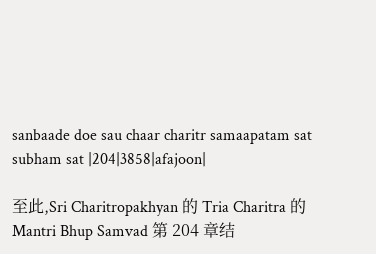sanbaade doe sau chaar charitr samaapatam sat subham sat |204|3858|afajoon|

至此,Sri Charitropakhyan 的 Tria Charitra 的 Mantri Bhup Samvad 第 204 章结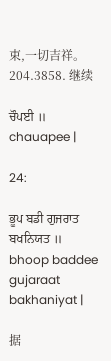束,一切吉祥。204.3858. 继续

ਚੌਪਈ ॥
chauapee |

24:

ਭੂਪ ਬਡੀ ਗੁਜਰਾਤ ਬਖਨਿਯਤ ॥
bhoop baddee gujaraat bakhaniyat |

据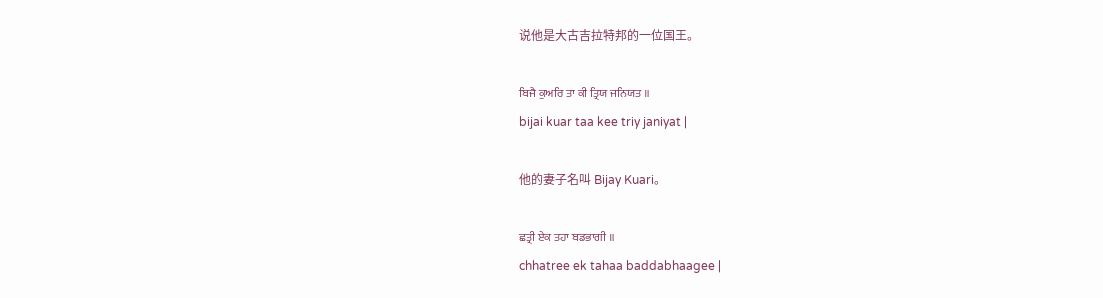说他是大古吉拉特邦的一位国王。

ਬਿਜੈ ਕੁਅਰਿ ਤਾ ਕੀ ਤ੍ਰਿਯ ਜਨਿਯਤ ॥
bijai kuar taa kee triy janiyat |

他的妻子名叫 Bijay Kuari。

ਛਤ੍ਰੀ ਏਕ ਤਹਾ ਬਡਭਾਗੀ ॥
chhatree ek tahaa baddabhaagee |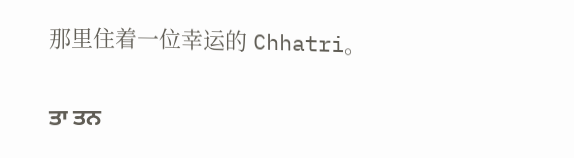那里住着一位幸运的 Chhatri。

ਤਾ ਤਨ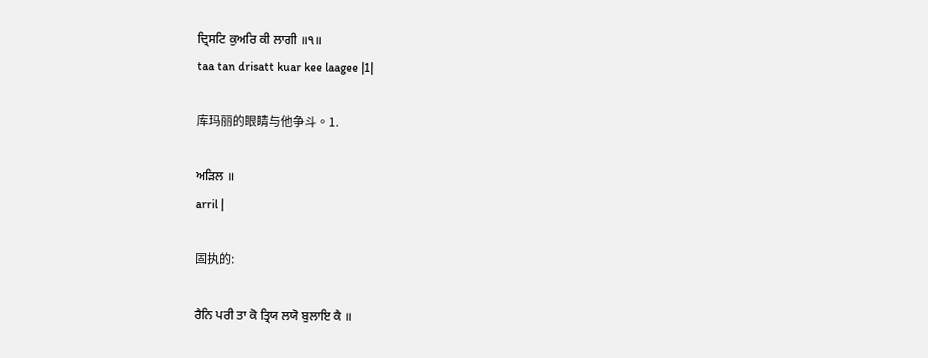ਦ੍ਰਿਸਟਿ ਕੁਅਰਿ ਕੀ ਲਾਗੀ ॥੧॥
taa tan drisatt kuar kee laagee |1|

库玛丽的眼睛与他争斗。1.

ਅੜਿਲ ॥
arril |

固执的:

ਰੈਨਿ ਪਰੀ ਤਾ ਕੋ ਤ੍ਰਿਯ ਲਯੋ ਬੁਲਾਇ ਕੈ ॥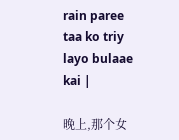rain paree taa ko triy layo bulaae kai |

晚上,那个女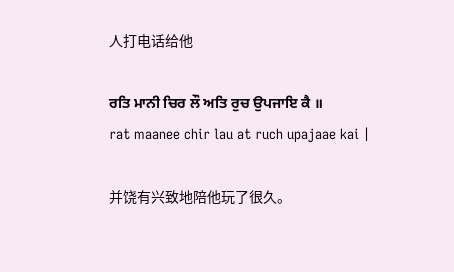人打电话给他

ਰਤਿ ਮਾਨੀ ਚਿਰ ਲੌ ਅਤਿ ਰੁਚ ਉਪਜਾਇ ਕੈ ॥
rat maanee chir lau at ruch upajaae kai |

并饶有兴致地陪他玩了很久。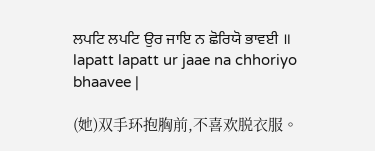ਲਪਟਿ ਲਪਟਿ ਉਰ ਜਾਇ ਨ ਛੋਰਿਯੋ ਭਾਵਈ ॥
lapatt lapatt ur jaae na chhoriyo bhaavee |

(她)双手环抱胸前,不喜欢脱衣服。